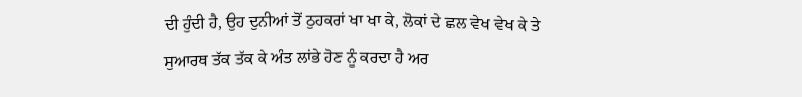ਦੀ ਹੁੰਦੀ ਹੈ, ਉਹ ਦੁਨੀਆਂ ਤੋਂ ਠੁਹਕਰਾਂ ਖਾ ਖਾ ਕੇ, ਲੋਕਾਂ ਦੇ ਛਲ ਵੇਖ ਵੇਖ ਕੇ ਤੇ ਸੁਆਰਥ ਤੱਕ ਤੱਕ ਕੇ ਅੰਤ ਲਾਂਭੇ ਹੋਣ ਨੂੰ ਕਰਦਾ ਹੈ ਅਰ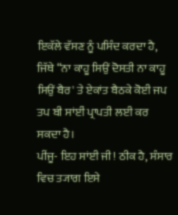ਇਕੱਲੇ ਵੱਸਣ ਨੂੰ ਪਸਿੰਦ ਕਰਦਾ ਹੈ, ਜਿੱਥੇ “ਨਾ ਕਾਹੂ ਸਿਉਂ ਦੋਸਤੀ ਨਾ ਕਾਹੂ ਸਿਉਂ ਬੈਰ' ਤੇ ਏਕਾਂਤ ਬੈਠਕੇ ਕੋਈ ਜਪ ਤਪ ਬੀ ਸਾਂਈਂ ਪ੍ਰਾਪਤੀ ਲਈ ਕਰ ਸਕਦਾ ਹੈ।
ਪੀਂਜੂ- ਇਹ ਸਾਂਈ ਜੀ! ਠੀਕ ਹੈ, ਸੰਸਾਰ ਵਿਚ ਤ੍ਯਾਗ ਇਸੇ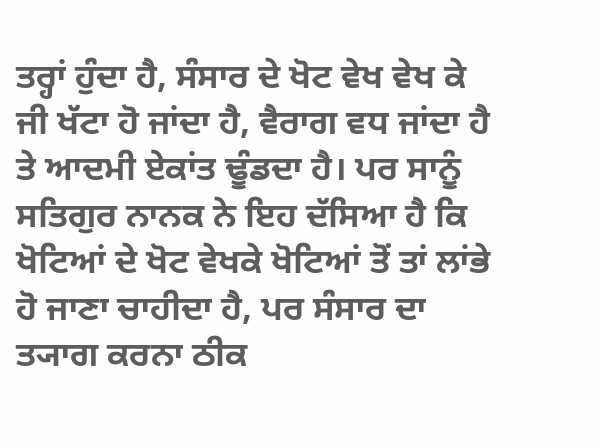ਤਰ੍ਹਾਂ ਹੁੰਦਾ ਹੈ, ਸੰਸਾਰ ਦੇ ਖੋਟ ਵੇਖ ਵੇਖ ਕੇ ਜੀ ਖੱਟਾ ਹੋ ਜਾਂਦਾ ਹੈ, ਵੈਰਾਗ ਵਧ ਜਾਂਦਾ ਹੈ ਤੇ ਆਦਮੀ ਏਕਾਂਤ ਢੂੰਡਦਾ ਹੈ। ਪਰ ਸਾਨੂੰ ਸਤਿਗੁਰ ਨਾਨਕ ਨੇ ਇਹ ਦੱਸਿਆ ਹੈ ਕਿ ਖੋਟਿਆਂ ਦੇ ਖੋਟ ਵੇਖਕੇ ਖੋਟਿਆਂ ਤੋਂ ਤਾਂ ਲਾਂਭੇ ਹੋ ਜਾਣਾ ਚਾਹੀਦਾ ਹੈ, ਪਰ ਸੰਸਾਰ ਦਾ ਤ੍ਯਾਗ ਕਰਨਾ ਠੀਕ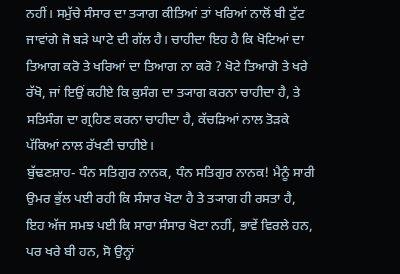ਨਹੀਂ। ਸਮੁੱਚੇ ਸੰਸਾਰ ਦਾ ਤ੍ਯਾਗ ਕੀਤਿਆਂ ਤਾਂ ਖਰਿਆਂ ਨਾਲੋਂ ਬੀ ਟੁੱਟ ਜਾਵਾਂਗੇ ਜੋ ਬੜੇ ਘਾਟੇ ਦੀ ਗੱਲ ਹੈ। ਚਾਹੀਦਾ ਇਹ ਹੈ ਕਿ ਖੋਟਿਆਂ ਦਾ ਤਿਆਗ ਕਰੋ ਤੇ ਖਰਿਆਂ ਦਾ ਤਿਆਗ ਨਾ ਕਰੋ ? ਖੋਟੇ ਤਿਆਗੋ ਤੇ ਖਰੇ ਰੱਖੋ, ਜਾਂ ਇਉਂ ਕਹੀਏ ਕਿ ਕੁਸੰਗ ਦਾ ਤ੍ਯਾਗ ਕਰਨਾ ਚਾਹੀਦਾ ਹੈ, ਤੇ ਸਤਿਸੰਗ ਦਾ ਗ੍ਰਹਿਣ ਕਰਨਾ ਚਾਹੀਦਾ ਹੈ, ਕੱਚੜਿਆਂ ਨਾਲ ਤੋੜਕੇ ਪੱਕਿਆਂ ਨਾਲ ਰੱਖਣੀ ਚਾਹੀਏ।
ਬੁੱਢਣਸ਼ਾਹ- ਧੰਨ ਸਤਿਗੁਰ ਨਾਨਕ, ਧੰਨ ਸਤਿਗੁਰ ਨਾਨਕ! ਮੈਨੂੰ ਸਾਰੀ ਉਮਰ ਭੁੱਲ ਪਈ ਰਹੀ ਕਿ ਸੰਸਾਰ ਖੋਟਾ ਹੈ ਤੇ ਤ੍ਯਾਗ ਹੀ ਰਸਤਾ ਹੈ, ਇਹ ਅੱਜ ਸਮਝ ਪਈ ਕਿ ਸਾਰਾ ਸੰਸਾਰ ਖੋਟਾ ਨਹੀਂ, ਭਾਵੇਂ ਵਿਰਲੇ ਹਨ, ਪਰ ਖਰੇ ਬੀ ਹਨ, ਸੋ ਉਨ੍ਹਾਂ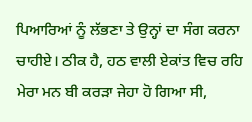ਪਿਆਰਿਆਂ ਨੂੰ ਲੱਭਣਾ ਤੇ ਉਨ੍ਹਾਂ ਦਾ ਸੰਗ ਕਰਨਾ ਚਾਹੀਏ। ਠੀਕ ਹੈ, ਹਠ ਵਾਲੀ ਏਕਾਂਤ ਵਿਚ ਰਹਿ ਮੇਰਾ ਮਨ ਬੀ ਕਰੜਾ ਜੇਹਾ ਹੋ ਗਿਆ ਸੀ,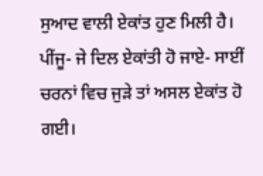ਸੁਆਦ ਵਾਲੀ ਏਕਾਂਤ ਹੁਣ ਮਿਲੀ ਹੈ।
ਪੀਂਜੂ- ਜੇ ਦਿਲ ਏਕਾਂਤੀ ਹੋ ਜਾਏ- ਸਾਈਂ ਚਰਨਾਂ ਵਿਚ ਜੁੜੇ ਤਾਂ ਅਸਲ ਏਕਾਂਤ ਹੋ ਗਈ।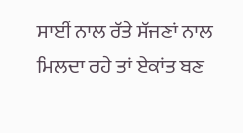ਸਾਈਂ ਨਾਲ ਰੱਤੇ ਸੱਜਣਾਂ ਨਾਲ ਮਿਲਦਾ ਰਹੇ ਤਾਂ ਏਕਾਂਤ ਬਣ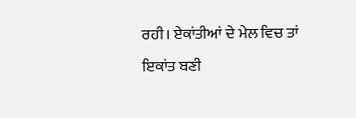ਰਹੀ। ਏਕਾਂਤੀਆਂ ਦੇ ਮੇਲ ਵਿਚ ਤਾਂ ਇਕਾਂਤ ਬਣੀ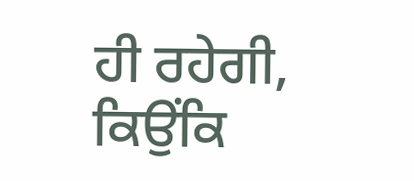ਹੀ ਰਹੇਗੀ, ਕਿਉਂਕਿ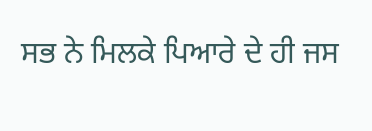ਸਭ ਨੇ ਮਿਲਕੇ ਪਿਆਰੇ ਦੇ ਹੀ ਜਸ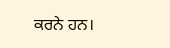ਕਰਨੇ ਹਨ।